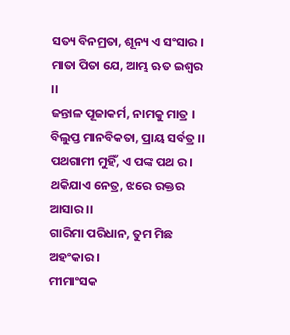ସତ୍ୟ ବିନମ୍ରତା, ଶୂନ୍ୟ ଏ ସଂସାର ।
ମାତା ପିତା ଯେ, ଆମ୍ଭ ଋତ ଇଶ୍ୱର ।।
ଜନ୍ତାଳ ପୂଜାକର୍ମ, ନାମକୁ ମାତ୍ର ।
ବିଲୁପ୍ତ ମାନବିକତା, ପ୍ରାୟ ସର୍ବତ୍ର ।।
ପଥଗାମୀ ମୁହିଁ, ଏ ପଙ୍କ ପଥ ର ।
ଥକିଯାଏ ନେତ୍ର, ଝରେ ରକ୍ତର ଆସାର ।।
ଗାରିମା ପରିଧାନ, ତୁମ ମିଛ ଅହଂକାର ।
ମୀମାଂସକ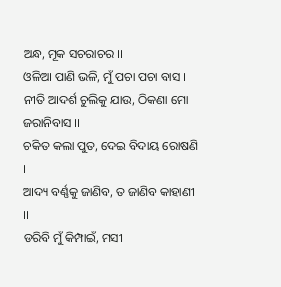ଅନ୍ଧ, ମୂକ ସଚରାଚର ।।
ଓଳିଆ ପାଣି ଭଳି, ମୁଁ ପଚା ପଚା ବାସ ।
ନୀତି ଆଦର୍ଶ ଚୁଲିକୁ ଯାଉ, ଠିକଣା ମୋ ଜରାନିବାସ ।।
ଚକିତ କଲା ପୁତ, ଦେଇ ବିଦାୟ ରୋଷଣି ।
ଆଦ୍ୟ ବର୍ଣ୍ଣକୁ ଜାଣିବ, ତ ଜାଣିବ କାହାଣୀ ।।
ଡରିବି ମୁଁ କିମ୍ପାଇଁ, ମସୀ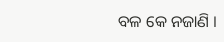ବଳ କେ ନଜାଣି ।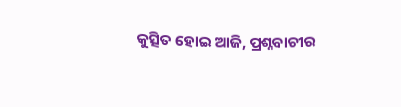କୁତ୍ସିତ ହୋଇ ଆଜି, ପ୍ରଶ୍ନବାଚୀର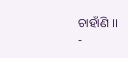ଚାହାଁଣି ।।
-